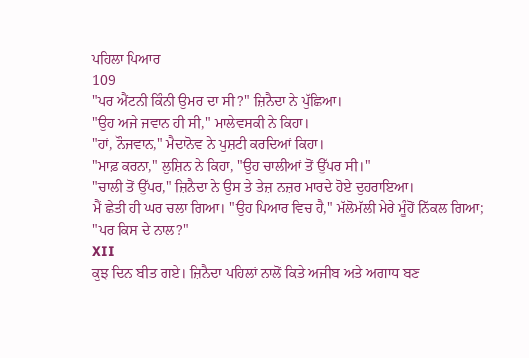ਪਹਿਲਾ ਪਿਆਰ
109
"ਪਰ ਐਂਟਨੀ ਕਿੰਨੀ ਉਮਰ ਦਾ ਸੀ?" ਜ਼ਿਨੈਦਾ ਨੇ ਪੁੱਛਿਆ।
"ਉਹ ਅਜੇ ਜਵਾਨ ਹੀ ਸੀ," ਮਾਲੇਵਸਕੀ ਨੇ ਕਿਹਾ।
"ਹਾਂ, ਨੌਜਵਾਨ," ਮੈਦਾਨੋਵ ਨੇ ਪੁਸ਼ਟੀ ਕਰਦਿਆਂ ਕਿਹਾ।
"ਮਾਫ਼ ਕਰਨਾ," ਲੁਸ਼ਿਨ ਨੇ ਕਿਹਾ, "ਉਹ ਚਾਲੀਆਂ ਤੋਂ ਉੱਪਰ ਸੀ।"
"ਚਾਲੀ ਤੋਂ ਉੱਪਰ," ਜ਼ਿਨੈਦਾ ਨੇ ਉਸ ਤੇ ਤੇਜ਼ ਨਜ਼ਰ ਮਾਰਦੇ ਹੋਏ ਦੁਹਰਾਇਆ।
ਮੈਂ ਛੇਤੀ ਹੀ ਘਰ ਚਲਾ ਗਿਆ। "ਉਹ ਪਿਆਰ ਵਿਚ ਹੈ," ਮੱਲੋਮੱਲੀ ਮੇਰੇ ਮੂੰਹੋਂ ਨਿੱਕਲ ਗਿਆ; "ਪਰ ਕਿਸ ਦੇ ਨਾਲ?"
XII
ਕੁਝ ਦਿਨ ਬੀਤ ਗਏ। ਜ਼ਿਨੈਦਾ ਪਹਿਲਾਂ ਨਾਲੋਂ ਕਿਤੇ ਅਜੀਬ ਅਤੇ ਅਗਾਧ ਬਣ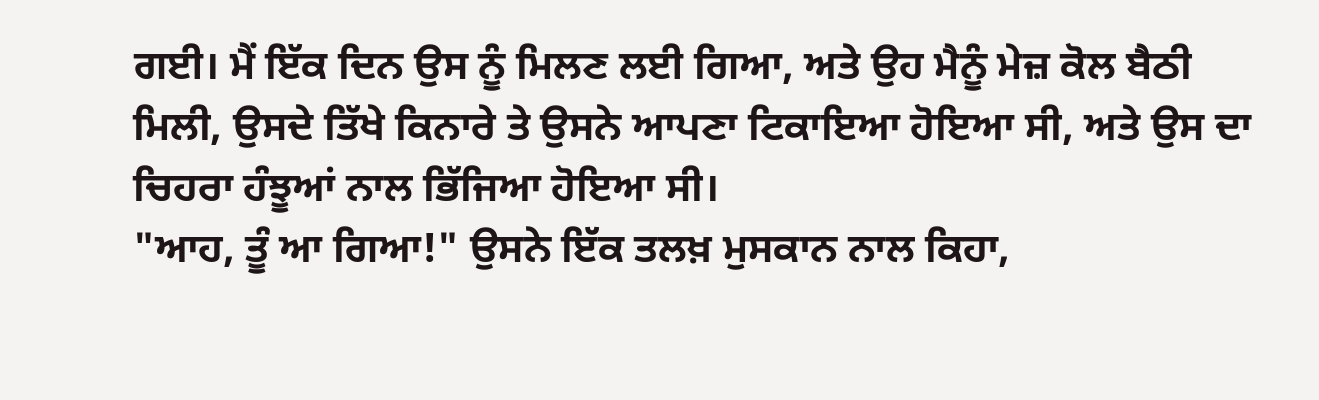ਗਈ। ਮੈਂ ਇੱਕ ਦਿਨ ਉਸ ਨੂੰ ਮਿਲਣ ਲਈ ਗਿਆ, ਅਤੇ ਉਹ ਮੈਨੂੰ ਮੇਜ਼ ਕੋਲ ਬੈਠੀ ਮਿਲੀ, ਉਸਦੇ ਤਿੱਖੇ ਕਿਨਾਰੇ ਤੇ ਉਸਨੇ ਆਪਣਾ ਟਿਕਾਇਆ ਹੋਇਆ ਸੀ, ਅਤੇ ਉਸ ਦਾ ਚਿਹਰਾ ਹੰਝੂਆਂ ਨਾਲ ਭਿੱਜਿਆ ਹੋਇਆ ਸੀ।
"ਆਹ, ਤੂੰ ਆ ਗਿਆ!" ਉਸਨੇ ਇੱਕ ਤਲਖ਼ ਮੁਸਕਾਨ ਨਾਲ ਕਿਹਾ,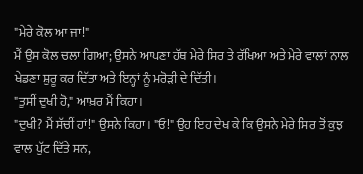"ਮੇਰੇ ਕੋਲ ਆ ਜਾ!"
ਮੈਂ ਉਸ ਕੋਲ ਚਲਾ ਗਿਆ; ਉਸਨੇ ਆਪਣਾ ਹੱਥ ਮੇਰੇ ਸਿਰ ਤੇ ਰੱਖਿਆ ਅਤੇ ਮੇਰੇ ਵਾਲਾਂ ਨਾਲ ਖੇਡਣਾ ਸ਼ੁਰੂ ਕਰ ਦਿੱਤਾ ਅਤੇ ਇਨ੍ਹਾਂ ਨੂੰ ਮਰੋੜੀ ਦੇ ਦਿੱਤੀ।
"ਤੁਸੀਂ ਦੁਖੀ ਹੋ," ਆਖ਼ਰ ਮੈਂ ਕਿਹਾ।
"ਦੁਖੀ? ਮੈਂ ਸੱਚੀਂ ਹਾਂ!" ਉਸਨੇ ਕਿਹਾ। "ਓ!" ਉਹ ਇਹ ਦੇਖ ਕੇ ਕਿ ਉਸਨੇ ਮੇਰੇ ਸਿਰ ਤੋਂ ਕੁਝ ਵਾਲ ਪੁੱਟ ਦਿੱਤੇ ਸਨ,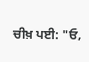ਚੀਖ਼ ਪਈ: "ਓ,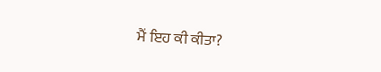ਮੈਂ ਇਹ ਕੀ ਕੀਤਾ?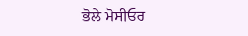ਭੋਲੇ ਮੋਸੀਓਰ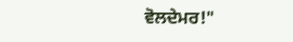ਵੋਲਦੇਮਰ!"